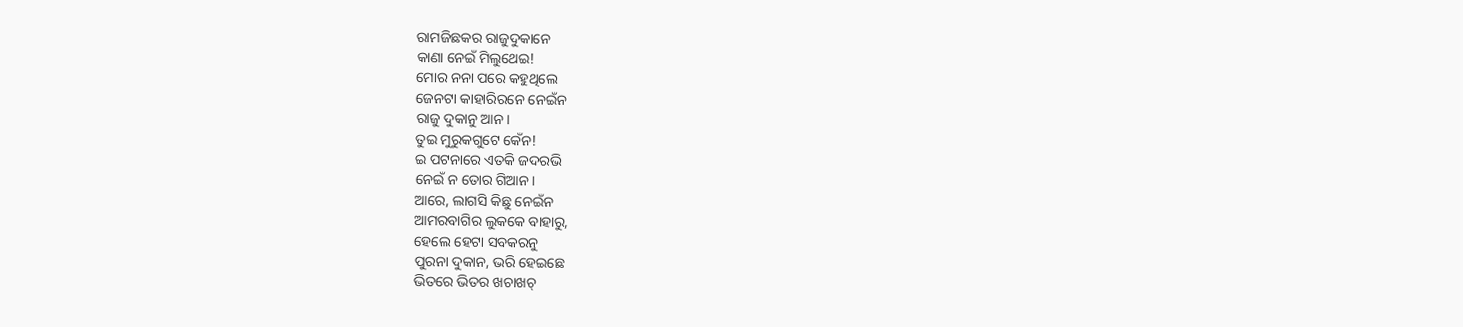ରାମଜିଛକର ରାଜୁଦୁକାନେ
କାଣା ନେଇଁ ମିଲୁଥେଇ!
ମୋର ନନା ପରେ କହୁଥିଲେ
ଜେନଟା କାହାରିରନେ ନେଇଁନ
ରାଜୁ ଦୁକାନୁ ଆନ।
ତୁଇ ମୁରୁକଗୁଟେ କେଁନ!
ଇ ପଟନାରେ ଏତକି ଜଦରଭି
ନେଇଁ ନ ତୋର ଗିଆନ।
ଆରେ, ଲାଗସି କିଛୁ ନେଇଁନ
ଆମରବାଗିର ଲୁକକେ ବାହାରୁ,
ହେଲେ ହେଟା ସବକରନୁ
ପୁରନା ଦୁକାନ, ଭରି ହେଇଛେ
ଭିତରେ ଭିତର ଖଚାଖଚ୍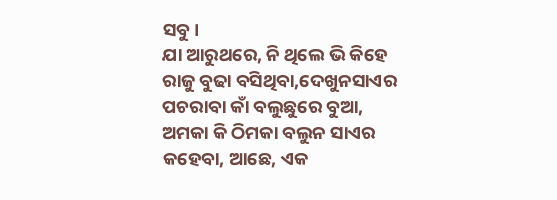ସବୁ।
ଯା ଆରୁଥରେ, ନି ଥିଲେ ଭି କିହେ
ରାଜୁ ବୁଢା ବସିଥିବା,ଦେଖୁନସାଏର
ପଚରାବା କାଁ ବଲୁଛୁରେ ବୁଆ,
ଅମକା କି ଠିମକା ବଲୁନ ସାଏର
କହେବା, ଆଛେ, ଏକ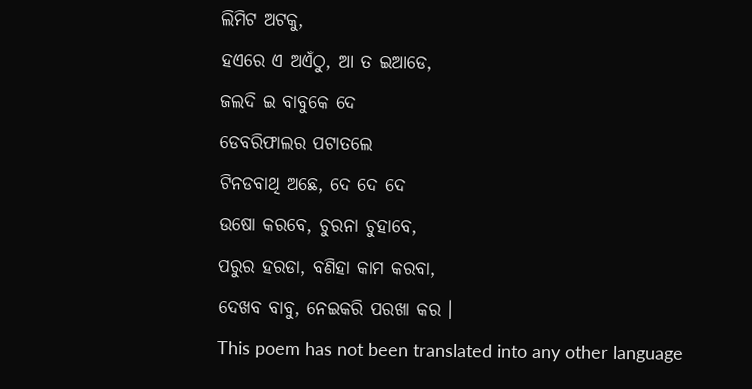ଲିମିଟ ଅଟକୁ,
ହଏରେ ଏ ଅଏଁଠୁ, ଆ ତ ଇଆଡେ,
ଜଲଦି ଇ ବାବୁକେ ଦେ
ଡେବରିଫାଲର ପଟାତଲେ
ଟିନଡବାଥି ଅଛେ, ଦେ ଦେ ଦେ
ଉଷୋ କରବେ, ଚୁରନା ଚୁହାବେ,
ପରୁର ହରଡା, ବଣିହା କାମ କରବା,
ଦେଖବ ବାବୁ, ନେଇକରି ପରଖା କର ।
This poem has not been translated into any other language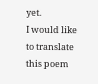yet.
I would like to translate this poem